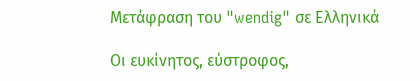Μετάφραση του "wendig" σε Ελληνικά

Οι ευκίνητος, εύστροφος,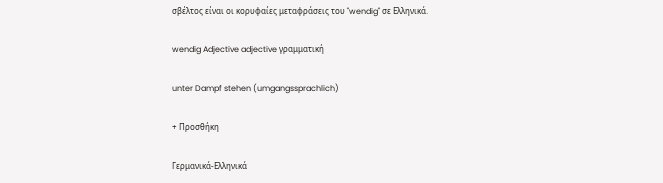σβέλτος είναι οι κορυφαίες μεταφράσεις του "wendig" σε Ελληνικά.

wendig Adjective adjective γραμματική

unter Dampf stehen (umgangssprachlich)

+ Προσθήκη

Γερμανικά-Ελληνικά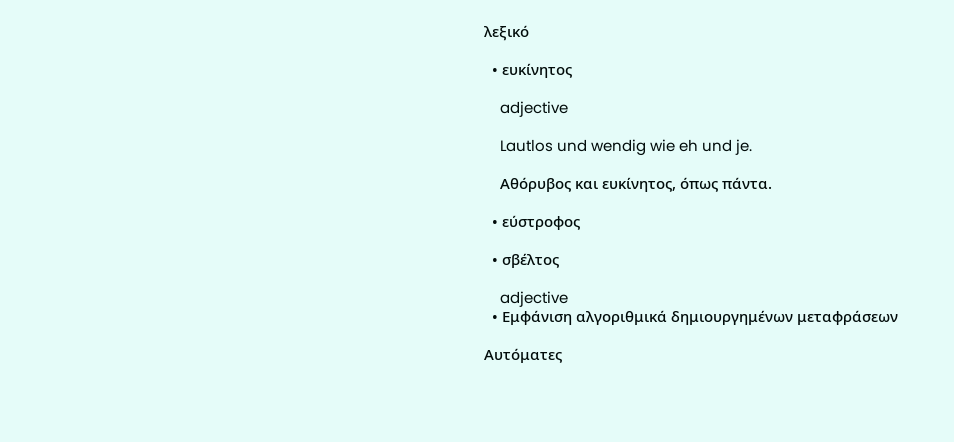λεξικό

  • ευκίνητος

    adjective

    Lautlos und wendig wie eh und je.

    Αθόρυβος και ευκίνητος, όπως πάντα.

  • εύστροφος

  • σβέλτος

    adjective
  • Εμφάνιση αλγοριθμικά δημιουργημένων μεταφράσεων

Αυτόματες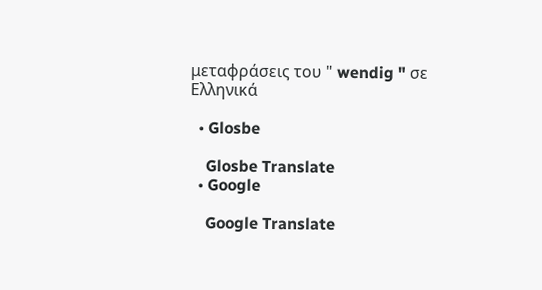μεταφράσεις του " wendig " σε Ελληνικά

  • Glosbe

    Glosbe Translate
  • Google

    Google Translate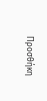Προσθήκη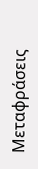Μεταφράσεις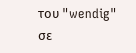του "wendig" σε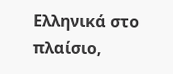Ελληνικά στο πλαίσιο,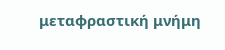μεταφραστική μνήμη